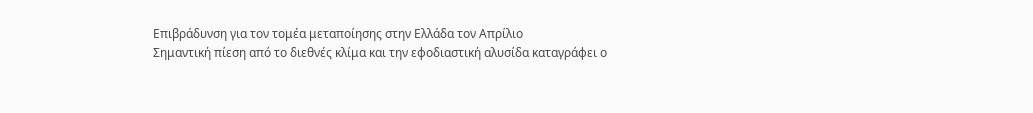Επιβράδυνση για τον τομέα μεταποίησης στην Ελλάδα τον Απρίλιο
Σημαντική πίεση από το διεθνές κλίμα και την εφοδιαστική αλυσίδα καταγράφει ο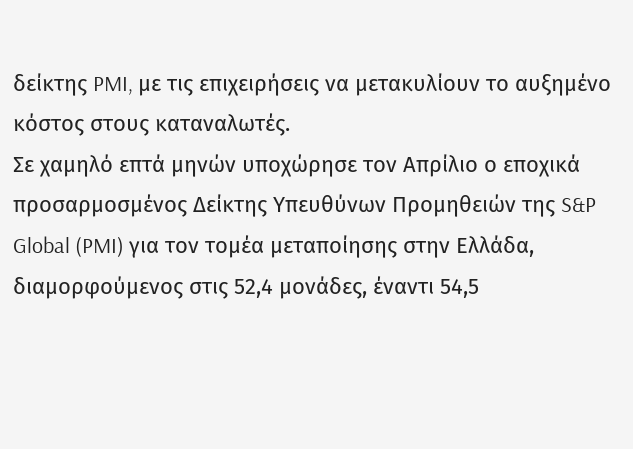δείκτης PMI, με τις επιχειρήσεις να μετακυλίουν το αυξημένο κόστος στους καταναλωτές.
Σε χαμηλό επτά μηνών υποχώρησε τον Απρίλιο ο εποχικά προσαρμοσμένος Δείκτης Υπευθύνων Προμηθειών της S&P Global (PMI) για τον τομέα μεταποίησης στην Ελλάδα, διαμορφούμενος στις 52,4 μονάδες, έναντι 54,5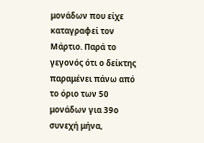μονάδων που είχε καταγραφεί τον Μάρτιο. Παρά το γεγονός ότι ο δείκτης παραμένει πάνω από το όριο των 50 μονάδων για 39ο συνεχή μήνα,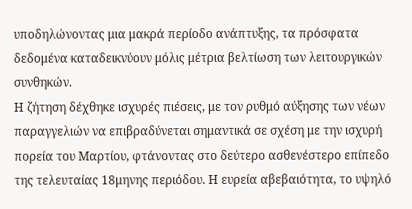υποδηλώνοντας μια μακρά περίοδο ανάπτυξης, τα πρόσφατα δεδομένα καταδεικνύουν μόλις μέτρια βελτίωση των λειτουργικών συνθηκών.
Η ζήτηση δέχθηκε ισχυρές πιέσεις, με τον ρυθμό αύξησης των νέων παραγγελιών να επιβραδύνεται σημαντικά σε σχέση με την ισχυρή πορεία του Μαρτίου, φτάνοντας στο δεύτερο ασθενέστερο επίπεδο της τελευταίας 18μηνης περιόδου. Η ευρεία αβεβαιότητα, το υψηλό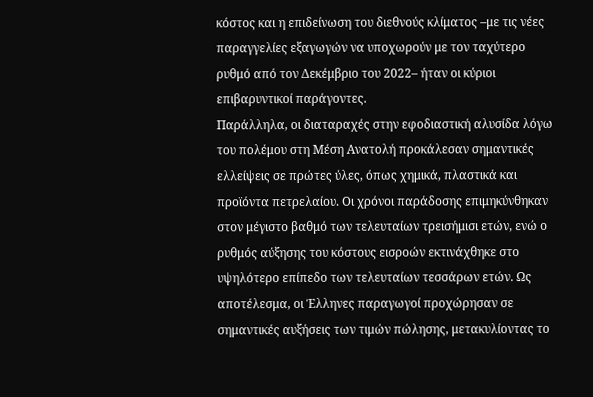κόστος και η επιδείνωση του διεθνούς κλίματος –με τις νέες παραγγελίες εξαγωγών να υποχωρούν με τον ταχύτερο ρυθμό από τον Δεκέμβριο του 2022– ήταν οι κύριοι επιβαρυντικοί παράγοντες.
Παράλληλα, οι διαταραχές στην εφοδιαστική αλυσίδα λόγω του πολέμου στη Μέση Ανατολή προκάλεσαν σημαντικές ελλείψεις σε πρώτες ύλες, όπως χημικά, πλαστικά και προϊόντα πετρελαίου. Οι χρόνοι παράδοσης επιμηκύνθηκαν στον μέγιστο βαθμό των τελευταίων τρεισήμισι ετών, ενώ ο ρυθμός αύξησης του κόστους εισροών εκτινάχθηκε στο υψηλότερο επίπεδο των τελευταίων τεσσάρων ετών. Ως αποτέλεσμα, οι Έλληνες παραγωγοί προχώρησαν σε σημαντικές αυξήσεις των τιμών πώλησης, μετακυλίοντας το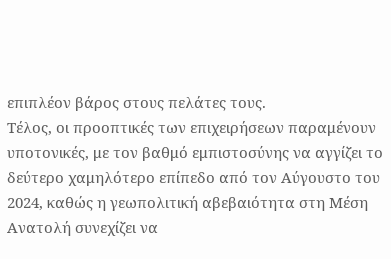επιπλέον βάρος στους πελάτες τους.
Τέλος, οι προοπτικές των επιχειρήσεων παραμένουν υποτονικές, με τον βαθμό εμπιστοσύνης να αγγίζει το δεύτερο χαμηλότερο επίπεδο από τον Αύγουστο του 2024, καθώς η γεωπολιτική αβεβαιότητα στη Μέση Ανατολή συνεχίζει να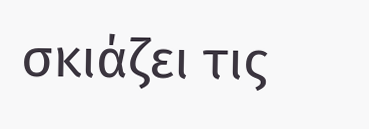σκιάζει τις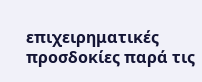επιχειρηματικές προσδοκίες παρά τις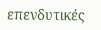επενδυτικές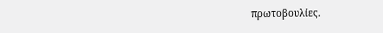πρωτοβουλίες.